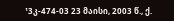¹3კ-474-03 23 მაისი, 2003 წ., ქ.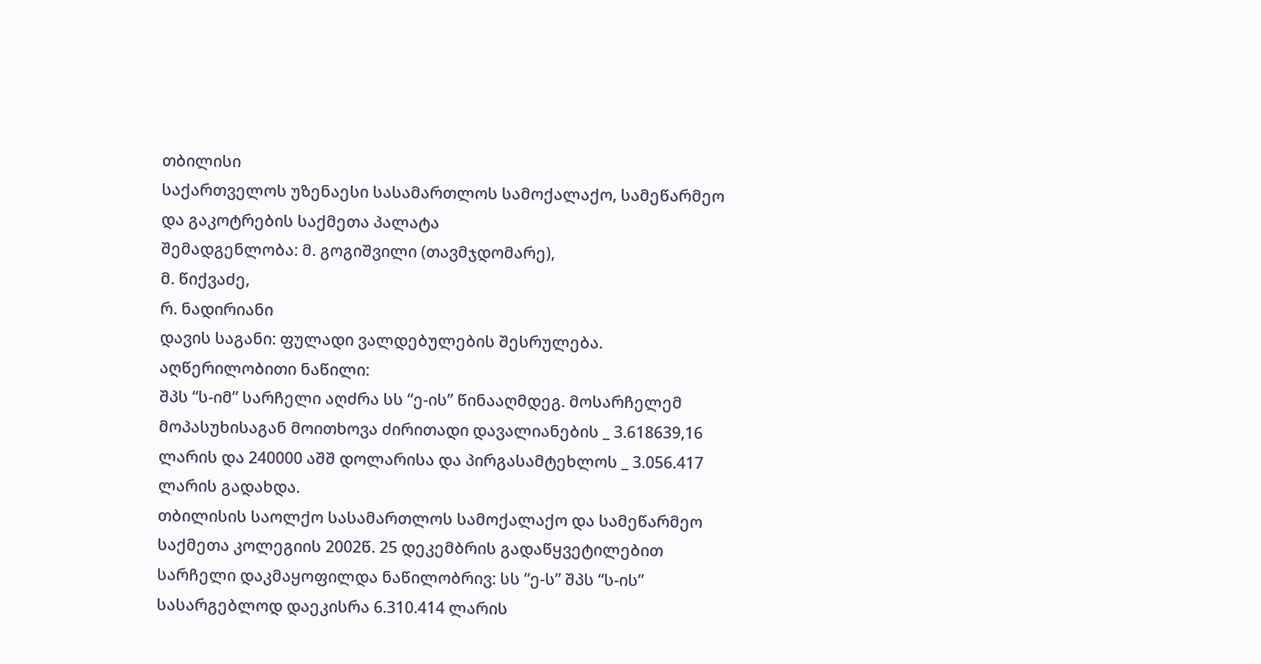თბილისი
საქართველოს უზენაესი სასამართლოს სამოქალაქო, სამეწარმეო და გაკოტრების საქმეთა პალატა
შემადგენლობა: მ. გოგიშვილი (თავმჯდომარე),
მ. წიქვაძე,
რ. ნადირიანი
დავის საგანი: ფულადი ვალდებულების შესრულება.
აღწერილობითი ნაწილი:
შპს “ს-იმ” სარჩელი აღძრა სს “ე-ის” წინააღმდეგ. მოსარჩელემ მოპასუხისაგან მოითხოვა ძირითადი დავალიანების _ 3.618639,16 ლარის და 240000 აშშ დოლარისა და პირგასამტეხლოს _ 3.056.417 ლარის გადახდა.
თბილისის საოლქო სასამართლოს სამოქალაქო და სამეწარმეო საქმეთა კოლეგიის 2002წ. 25 დეკემბრის გადაწყვეტილებით სარჩელი დაკმაყოფილდა ნაწილობრივ: სს “ე-ს” შპს “ს-ის” სასარგებლოდ დაეკისრა 6.310.414 ლარის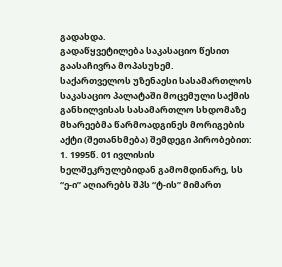გადახდა.
გადაწყვეტილება საკასაციო წესით გაასაჩივრა მოპასუხემ.
საქართველოს უზენაესი სასამართლოს საკასაციო პალატაში მოცემული საქმის განხილვისას სასამართლო სხდომაზე მხარეებმა წარმოადგინეს მორიგების აქტი (შეთანხმება) შემდეგი პირობებით:
1. 1995წ. 01 ივლისის ხელშეკრულებიდან გამომდინარე, სს “ე-ი” აღიარებს შპს “ტ-ის” მიმართ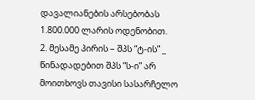დავალიანების არსებობას 1.800.000 ლარის ოდენობით.
2. მესამე პირის – შპს “ტ-ის” _ წინადადებით შპს “ს-ი” არ მოითხოვს თავისი სასარჩელო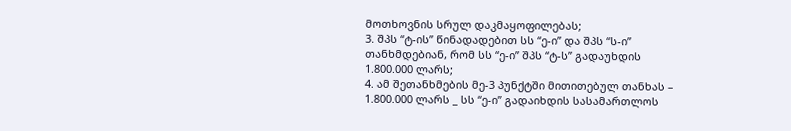მოთხოვნის სრულ დაკმაყოფილებას;
3. შპს “ტ-ის” წინადადებით სს “ე-ი” და შპს “ს-ი” თანხმდებიან, რომ სს “ე-ი” შპს “ტ-ს” გადაუხდის 1.800.000 ლარს;
4. ამ შეთანხმების მე-3 პუნქტში მითითებულ თანხას – 1.800.000 ლარს _ სს “ე-ი” გადაიხდის სასამართლოს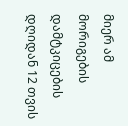მიერ ამ მორიგების დამტკიცების დღიდან 12 თვის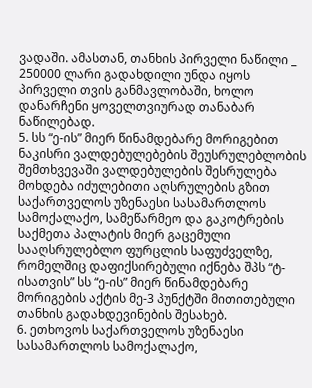ვადაში. ამასთან, თანხის პირველი ნაწილი _ 250000 ლარი გადახდილი უნდა იყოს პირველი თვის განმავლობაში, ხოლო დანარჩენი ყოველთვიურად თანაბარ ნაწილებად.
5. სს “ე-ის” მიერ წინამდებარე მორიგებით ნაკისრი ვალდებულებების შეუსრულებლობის შემთხვევაში ვალდებულების შესრულება მოხდება იძულებითი აღსრულების გზით საქართველოს უზენაესი სასამართლოს სამოქალაქო, სამეწარმეო და გაკოტრების საქმეთა პალატის მიერ გაცემული სააღსრულებლო ფურცლის საფუძველზე, რომელშიც დაფიქსირებული იქნება შპს “ტ-ისათვის” სს “ე-ის” მიერ წინამდებარე მორიგების აქტის მე-3 პუნქტში მითითებული თანხის გადახდევინების შესახებ.
6. ეთხოვოს საქართველოს უზენაესი სასამართლოს სამოქალაქო,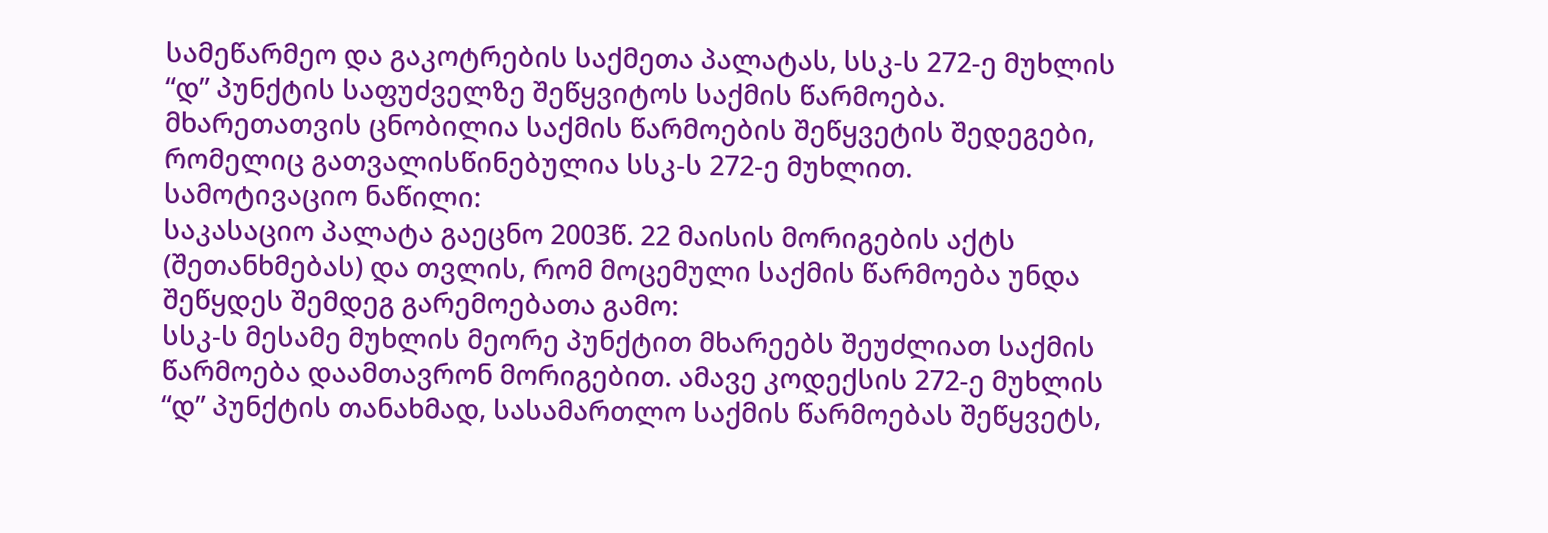სამეწარმეო და გაკოტრების საქმეთა პალატას, სსკ-ს 272-ე მუხლის “დ” პუნქტის საფუძველზე შეწყვიტოს საქმის წარმოება.
მხარეთათვის ცნობილია საქმის წარმოების შეწყვეტის შედეგები, რომელიც გათვალისწინებულია სსკ-ს 272-ე მუხლით.
სამოტივაციო ნაწილი:
საკასაციო პალატა გაეცნო 2003წ. 22 მაისის მორიგების აქტს (შეთანხმებას) და თვლის, რომ მოცემული საქმის წარმოება უნდა შეწყდეს შემდეგ გარემოებათა გამო:
სსკ-ს მესამე მუხლის მეორე პუნქტით მხარეებს შეუძლიათ საქმის წარმოება დაამთავრონ მორიგებით. ამავე კოდექსის 272-ე მუხლის “დ” პუნქტის თანახმად, სასამართლო საქმის წარმოებას შეწყვეტს,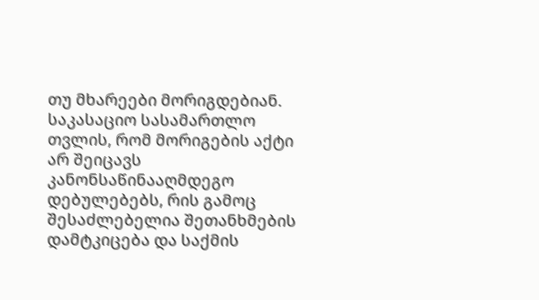თუ მხარეები მორიგდებიან.
საკასაციო სასამართლო თვლის, რომ მორიგების აქტი არ შეიცავს კანონსაწინააღმდეგო დებულებებს, რის გამოც შესაძლებელია შეთანხმების დამტკიცება და საქმის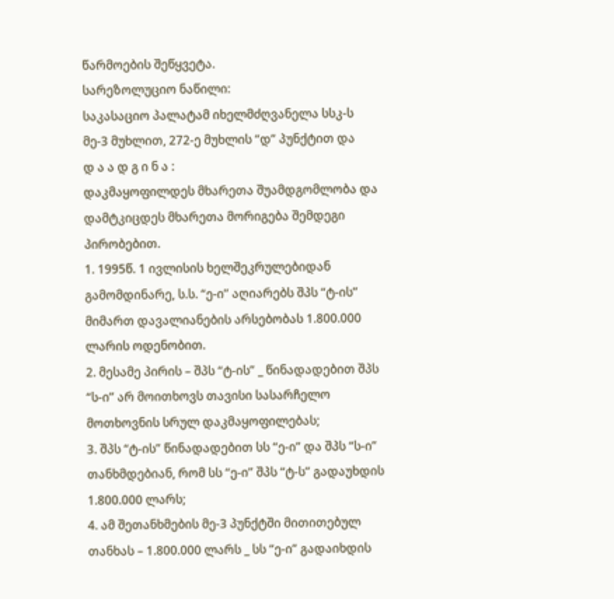წარმოების შეწყვეტა.
სარეზოლუციო ნაწილი:
საკასაციო პალატამ იხელმძღვანელა სსკ-ს მე-3 მუხლით, 272-ე მუხლის “დ” პუნქტით და
დ ა ა დ გ ი ნ ა :
დაკმაყოფილდეს მხარეთა შუამდგომლობა და დამტკიცდეს მხარეთა მორიგება შემდეგი პირობებით.
1. 1995წ. 1 ივლისის ხელშეკრულებიდან გამომდინარე, ს.ს. “ე-ი” აღიარებს შპს “ტ-ის” მიმართ დავალიანების არსებობას 1.800.000 ლარის ოდენობით.
2. მესამე პირის – შპს “ტ-ის” _ წინადადებით შპს “ს-ი” არ მოითხოვს თავისი სასარჩელო მოთხოვნის სრულ დაკმაყოფილებას;
3. შპს “ტ-ის” წინადადებით სს “ე-ი” და შპს “ს-ი” თანხმდებიან, რომ სს “ე-ი” შპს “ტ-ს” გადაუხდის 1.800.000 ლარს;
4. ამ შეთანხმების მე-3 პუნქტში მითითებულ თანხას – 1.800.000 ლარს _ სს “ე-ი” გადაიხდის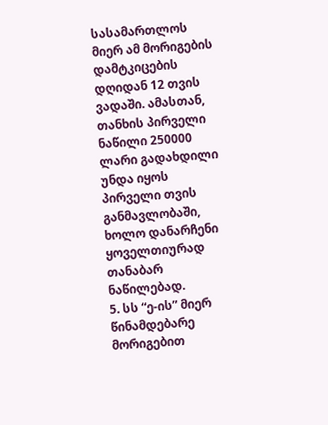სასამართლოს მიერ ამ მორიგების დამტკიცების დღიდან 12 თვის ვადაში. ამასთან, თანხის პირველი ნაწილი 250000 ლარი გადახდილი უნდა იყოს პირველი თვის განმავლობაში, ხოლო დანარჩენი ყოველთიურად თანაბარ ნაწილებად.
5. სს “ე-ის” მიერ წინამდებარე მორიგებით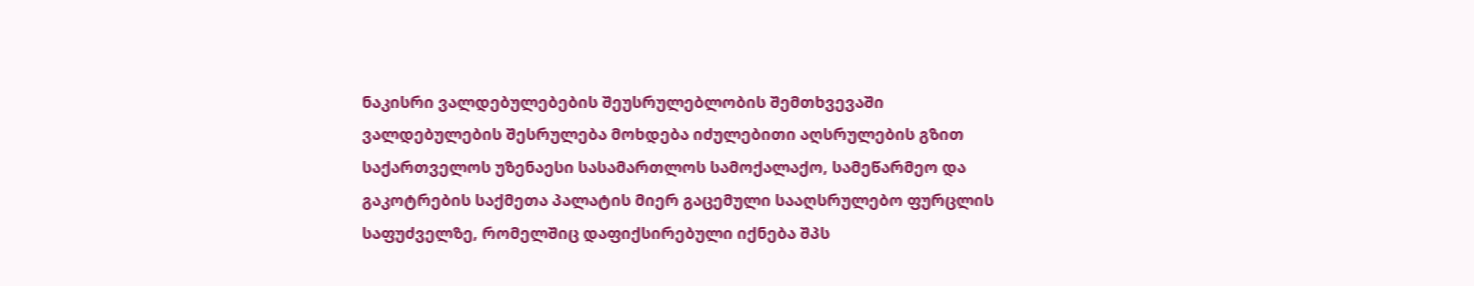ნაკისრი ვალდებულებების შეუსრულებლობის შემთხვევაში ვალდებულების შესრულება მოხდება იძულებითი აღსრულების გზით საქართველოს უზენაესი სასამართლოს სამოქალაქო, სამეწარმეო და გაკოტრების საქმეთა პალატის მიერ გაცემული სააღსრულებო ფურცლის საფუძველზე, რომელშიც დაფიქსირებული იქნება შპს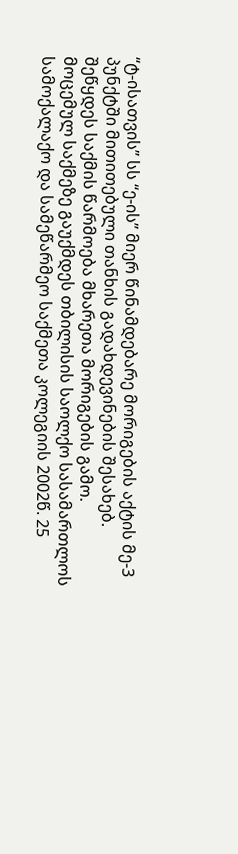“ტ-ისათვის” სს “ე-ის” მიერ წინამდებარე მორიგების აქტის მე-3 პუნქტში მითითებული თანხის გადახდევინების შესახებ.
შეწყდეს საქმის წარმოება მხარეთა მორიგების გამო.
მოცემულ საქმეზე გაუქმდეს თბილისის საოლქო სასამართლოს სამოქალაქო და სამეწარმეო საქმეთა კოლეგიის 2002წ. 25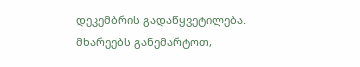დეკემბრის გადაწყვეტილება.
მხარეებს განემარტოთ,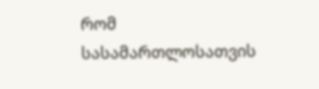რომ სასამართლოსათვის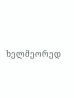ხელმეორედ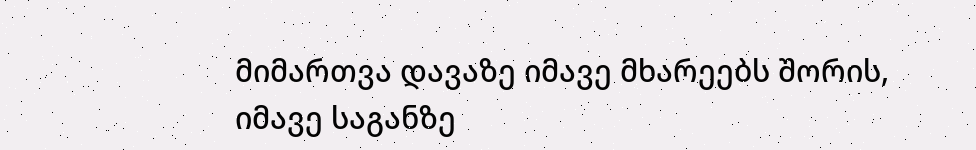მიმართვა დავაზე იმავე მხარეებს შორის, იმავე საგანზე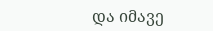და იმავე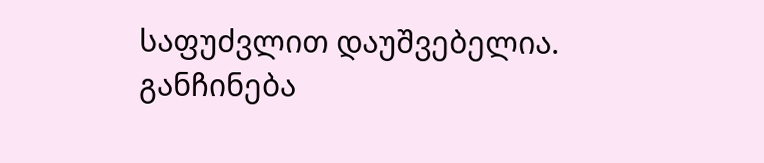საფუძვლით დაუშვებელია.
განჩინება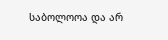საბოლოოა და არ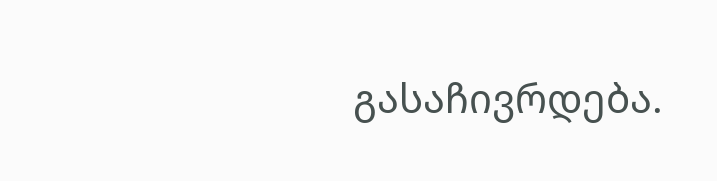გასაჩივრდება.